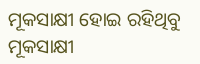ମୂକସାକ୍ଷୀ ହୋଇ ରହିଥିବୁ
ମୂକସାକ୍ଷୀ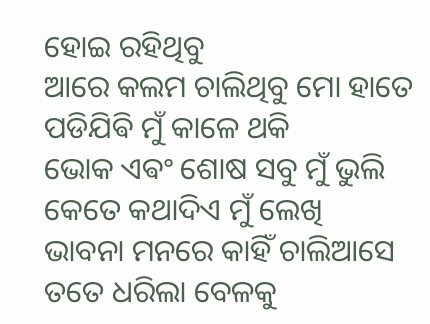ହୋଇ ରହିଥିବୁ
ଆରେ କଲମ ଚାଲିଥିବୁ ମୋ ହାତେ
ପଡିଯିଵି ମୁଁ କାଳେ ଥକି
ଭୋକ ଏଵଂ ଶୋଷ ସବୁ ମୁଁ ଭୁଲି
କେତେ କଥାଦିଏ ମୁଁ ଲେଖି
ଭାବନା ମନରେ କାହିଁ ଚାଲିଆସେ
ତତେ ଧରିଲା ବେଳକୁ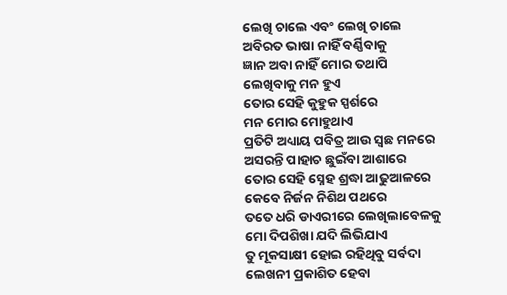ଲେଖି ଚାଲେ ଏବଂ ଲେଖି ଚାଲେ
ଅବିରତ ଭାଷା ନାହିଁ ବର୍ଣ୍ଣିବାକୁ
ଜ୍ଞାନ ଅବା ନାହିଁ ମୋର ତଥାପି
ଲେଖିବାକୁ ମନ ହୁଏ
ତୋର ସେହି କୁହୁକ ସ୍ପର୍ଶରେ
ମନ ମୋର ମୋହୁଥାଏ
ପ୍ରତିଟି ଅଧ୍ୟାୟ ପବିତ୍ର ଆଉ ସ୍ବଛ ମନରେ
ଅସରନ୍ତି ପାହାଚ ଛୁଇଁବା ଆଶାରେ
ତୋର ସେହି ସ୍ନେହ ଶ୍ରଦ୍ଧା ଆଢୁଆଳରେ
କେବେ ନିର୍ଜନ ନିଶିଥ ପଥରେ
ତତେ ଧରି ଡାଏରୀରେ ଲେଖିଲାବେଳକୁ
ମୋ ଦିପଶିଖା ଯଦି ଲିଭିଯାଏ
ତୁ ମୂକସାକ୍ଷୀ ହୋଇ ରହିଥିବୁ ସର୍ବଦା
ଲେଖନୀ ପ୍ରକାଶିତ ହେବା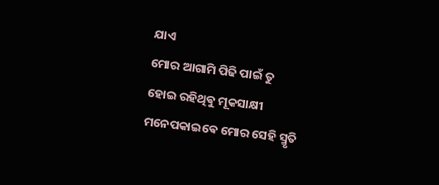ଯାଏ
ମୋର ଆଗାମି ପିଢି ପାଇଁ ତୁ
ହୋଇ ରହିଥିଵୁ ମୂକସାକ୍ଷୀ
ମନେପକାଇଵେ ମୋର ସେହି ସ୍ମୃତି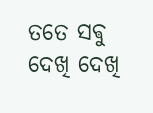ତତେ ସଵୁ ଦେଖି ଦେଖି